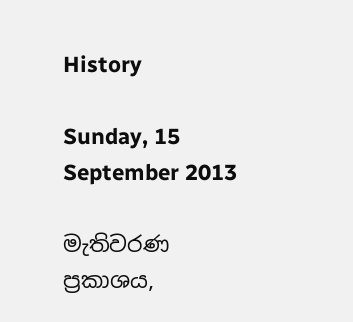History

Sunday, 15 September 2013

මැතිවරණ ප්‍රකාශය,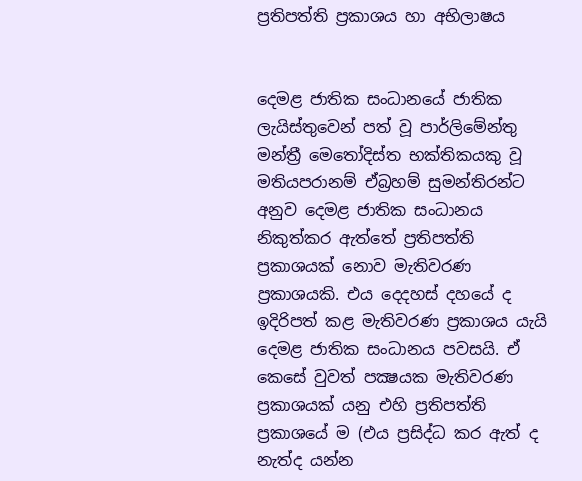ප්‍රතිපත්ති ප්‍රකාශය හා අභිලාෂය


දෙමළ ජාතික සංධානයේ ජාතික ලැයිස්තුවෙන් පත් වූ පාර්ලිමේන්තු මන්ත්‍රී මෙතෝදිස්ත භක්තිකයකු වූ මතියපරානම් ඒබ්‍රහම් සුමන්තිරන්ට අනුව දෙමළ ජාතික සංධානය නිකුත්කර ඇත්තේ ප්‍රතිපත්ති ප්‍රකාශයක් නොව මැතිවරණ ප්‍රකාශයකි. එය දෙදහස් දහයේ ද ඉදිරිපත් කළ මැතිවරණ ප්‍රකාශය යැයි දෙමළ ජාතික සංධානය පවසයි. ඒ කෙසේ වුවත් පක්‍ෂයක මැතිවරණ ප්‍රකාශයක් යනු එහි ප්‍රතිපත්ති ප්‍රකාශයේ ම (එය ප්‍රසිද්ධ කර ඇත් ද නැත්ද යන්න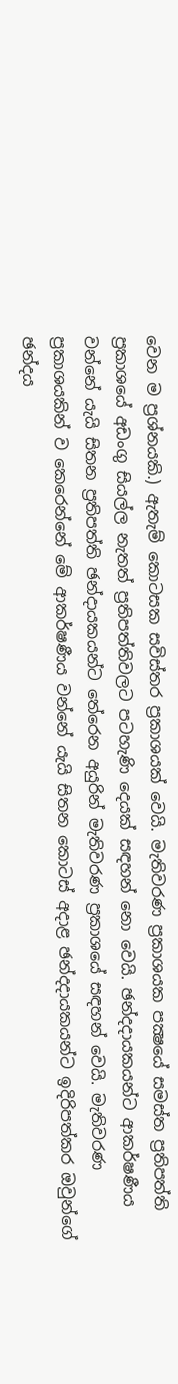වෙන ම ප්‍රශ්නයකි.) ඇතැම් කොටසක සවිස්තර ප්‍රකාශයක් වෙයි. මැතිවරණ ප්‍රකාශයක පක්‍ෂයේ සමස්ත ප්‍රතිපත්ති ප්‍රකාශයේ අඩංගු සියල්ල නැතත් ප්‍රතිපත්තිවලට පටහැණි දෙයක් සඳහන් නො වෙයි. ඡන්දදායකයන්ට ආකර්ෂණීය වන්නේ යැයි සිතන ප්‍රතිපත්ති ඡන්දායකයන්ට තේරෙන අයුරින් මැතිවරණ ප්‍රකාශයේ සඳහන් වෙයි. මැතිවරණ ප්‍රකාශයකින් ව කෙරෙන්නේ මේ ආකර්ෂණීය වන්නේ යැයි සිතන කොටස් අදාළ ඡන්දදායකයන්ට ඉදිරිපත්කර ඔවුන්ගේ ඡන්දය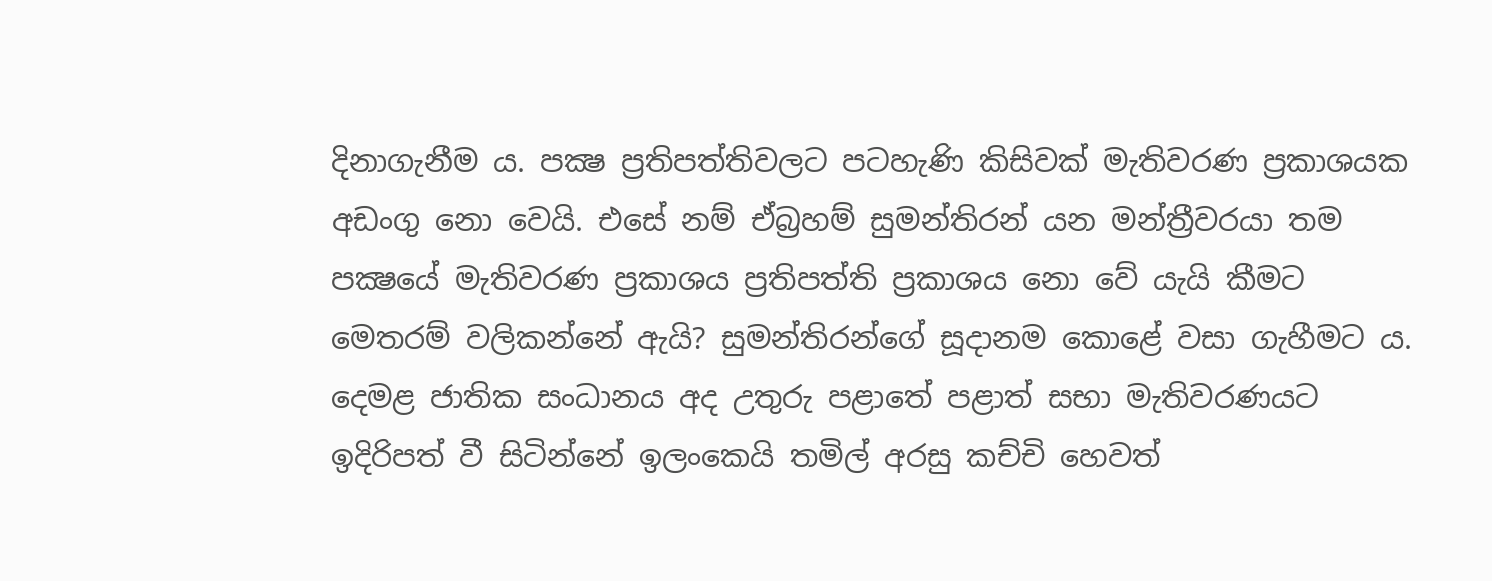දිනාගැනීම ය. පක්‍ෂ ප්‍රතිපත්තිවලට පටහැණි කිසිවක් මැතිවරණ ප්‍රකාශයක අඩංගු නො වෙයි. එසේ නම් ඒබ්‍රහම් සුමන්තිරන් යන මන්ත්‍රීවරයා තම පක්‍ෂයේ මැතිවරණ ප්‍රකාශය ප්‍රතිපත්ති ප්‍රකාශය නො වේ යැයි කීමට මෙතරම් වලිකන්නේ ඇයි? සුමන්තිරන්ගේ සූදානම කොළේ වසා ගැහීමට ය. දෙමළ ජාතික සංධානය අද උතුරු පළාතේ පළාත් සභා මැතිවරණයට ඉදිරිපත් වී සිටින්නේ ඉලංකෙයි තමිල් අරසු කච්චි හෙවත්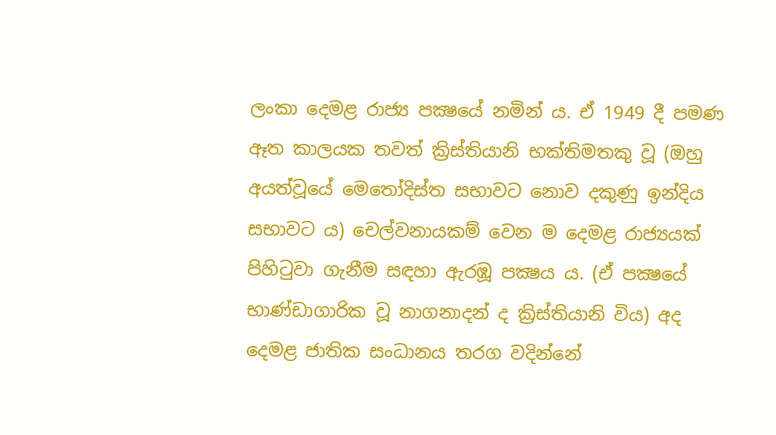ලංකා දෙමළ රාජ්‍ය පක්‍ෂයේ නමින් ය. ඒ 1949 දී පමණ ඈත කාලයක තවත් ක්‍රිස්තියානි භක්තිමතකු වූ (ඔහු  අයත්වූයේ මෙතෝදිස්ත සභාවට නොව දකුණු ඉන්දිය සභාවට ය) චෙල්වනායකම් වෙන ම දෙමළ රාජ්‍යයක් පිහිටුවා ගැනීම සඳහා ඇරඹූ පක්‍ෂය ය. (ඒ පක්‍ෂයේ භාණ්ඩාගාරික වූ නාගනාදන් ද ක්‍රිස්තියානි විය) අද දෙමළ ජාතික සංධානය තරග වදින්නේ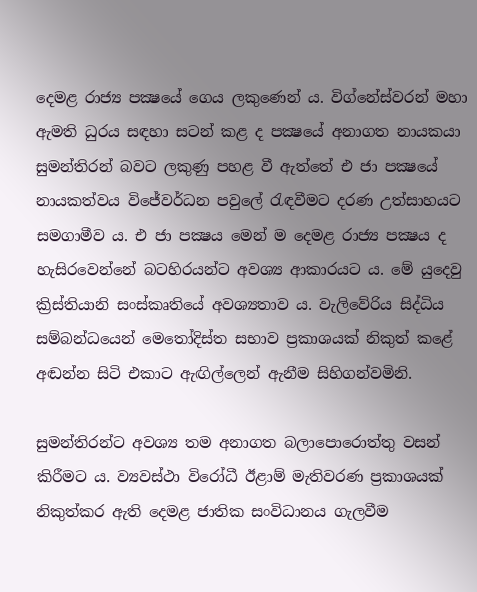දෙමළ රාජ්‍ය පක්‍ෂයේ ගෙය ලකුණෙන් ය. විග්නේස්වරන් මහා ඇමති ධුරය සඳහා සටන් කළ ද පක්‍ෂයේ අනාගත නායකයා සුමන්තිරන් බවට ලකුණු පහළ වී ඇත්තේ එ ජා පක්‍ෂයේ නායකත්වය විජේවර්ධන පවුලේ රැඳවීමට දරණ උත්සාහයට සමගාමීව ය. එ ජා පක්‍ෂය මෙන් ම දෙමළ රාජ්‍ය පක්‍ෂය ද හැසිරවෙන්නේ බටහිරයන්ට අවශ්‍ය ආකාරයට ය. මේ යුදෙවු ක්‍රිස්තියානි සංස්කෘතියේ අවශ්‍යතාව ය. වැලිවේරිය සිද්ධිය සම්බන්ධයෙන් මෙතෝදිස්ත සභාව ප්‍රකාශයක් නිකුත් කළේ අඬන්න සිටි එකාට ඇඟිල්ලෙන් ඇනීම සිහිගන්වමිනි.

සුමන්තිරන්ට අවශ්‍ය තම අනාගත බලාපොරොත්තු වසන් කිරීමට ය. ව්‍යවස්ථා විරෝධී ඊළාම් මැතිවරණ ප්‍රකාශයක් නිකුත්කර ඇති දෙමළ ජාතික සංවිධානය ගැලවීම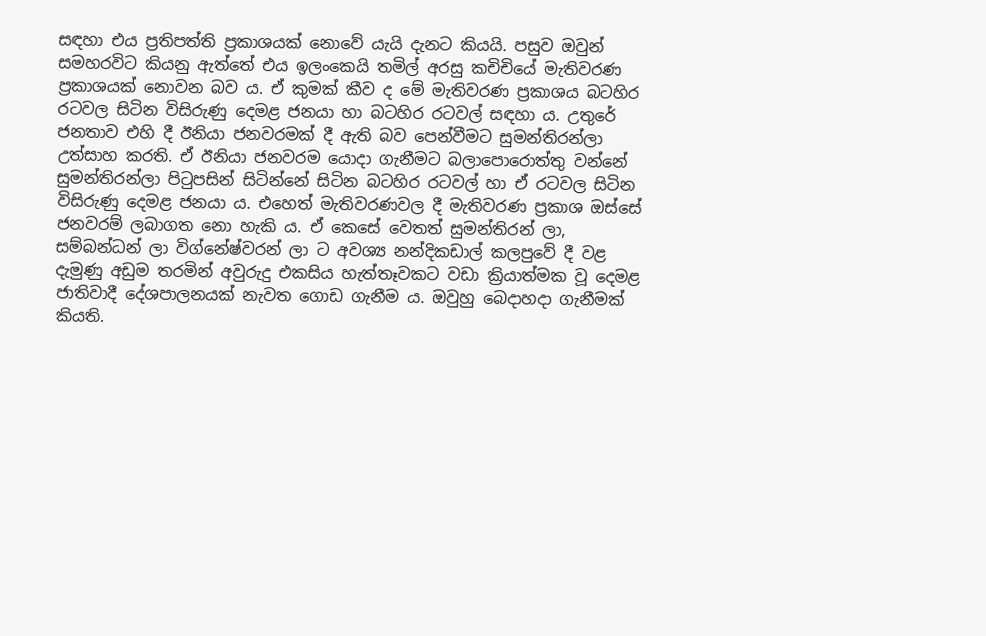සඳහා එය ප්‍රතිපත්ති ප්‍රකාශයක් නොවේ යැයි දැනට කියයි. පසුව ඔවුන් සමහරවිට කියනු ඇත්තේ එය ඉලංකෙයි තමිල් අරසු කචිචියේ මැතිවරණ ප්‍රකාශයක් නොවන බව ය. ඒ කුමක් කීව ද මේ මැතිවරණ ප්‍රකාශය බටහිර රටවල සිටින විසිරුණු දෙමළ ජනයා හා බටහිර රටවල් සඳහා ය. උතුරේ ජනතාව එහි දී ඊනියා ජනවරමක් දී ඇති බව පෙන්වීමට සුමන්තිරන්ලා උත්සාහ කරති. ඒ ඊනියා ජනවරම යොදා ගැනීමට බලාපොරොත්තු වන්නේ සුමන්තිරන්ලා පිටුපසින් සිටින්නේ සිටින බටහිර රටවල් හා ඒ රටවල සිටින විසිරුණු දෙමළ ජනයා ය. එහෙත් මැතිවරණවල දී මැතිවරණ ප්‍රකාශ ඔස්සේ ජනවරම් ලබාගත නො හැකි ය. ඒ කෙසේ වෙතත් සුමන්තිරන් ලා, සම්බන්ධන් ලා විග්නේෂ්වරන් ලා ට අවශ්‍ය නන්දිකඩාල් කලපුවේ දී වළ දැමුණු අඩුම තරමින් අවුරුදු එකසිය හැත්තෑවකට වඩා ක්‍රියාත්මක වූ දෙමළ ජාතිවාදී දේශපාලනයක් නැවත ගොඩ ගැනීම ය. ඔවුහු බෙදාහදා ගැනීමක් කියති.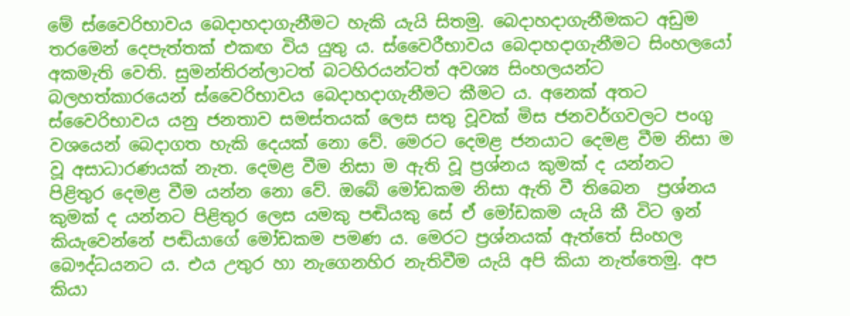මේ ස්වෛරිභාවය බෙදාහදාගැනීමට හැකි යැයි සිතමු. බෙදාහදාගැනීමකට අඩුම තරමෙන් දෙපැත්තක් එකඟ විය යුතු ය. ස්වෛරීභාවය බෙදාහදාගැනීමට සිංහලයෝ අකමැති වෙති. සුමන්තිරන්ලාටත් බටහිරයන්ටත් අවශ්‍ය සිංහලයන්ට බලහත්කාරයෙන් ස්වෛරිභාවය බෙදාහදාගැනීමට කීමට ය. අනෙක් අතට ස්වෛරිභාවය යනු ජනතාව සමස්තයක් ලෙස සතු වූවක් මිස ජනවර්ගවලට පංගු වශයෙන් බෙදාගත හැකි දෙයක් නො වේ. මෙරට දෙමළ ජනයාට දෙමළ වීම නිසා ම වූ අසාධාරණයක් නැත. දෙමළ වීම නිසා ම ඇති වූ ප්‍රශ්නය කුමක් ද යන්නට පිළිතුර දෙමළ වීම යන්න නො වේ. ඔබේ මෝඩකම නිසා ඇති වී තිබෙන  ප්‍රශ්නය කුමක් ද යන්නට පිළිතුර ලෙස යමකු පඬියකු සේ ඒ මෝඩකම යැයි කී විට ඉන් කියැවෙන්නේ පඬියාගේ මෝඩකම පමණ ය. මෙරට ප්‍රශ්නයක් ඇත්තේ සිංහල බෞද්ධයනට ය. එය උතුර හා නැගෙනහිර නැතිවීම යැයි අපි කියා නැත්තෙමු. අප කියා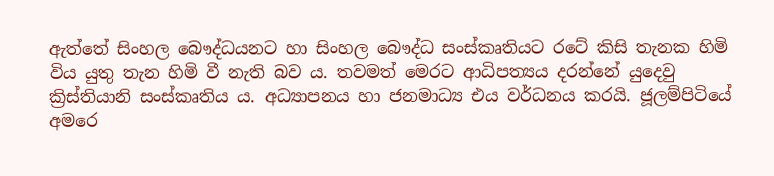ඇත්තේ සිංහල බෞද්ධයනට හා සිංහල බෞද්ධ සංස්කෘතියට රටේ කිසි තැනක හිමි විය යුතු තැන හිමි වී නැති බව ය. තවමත් මෙරට ආධිපත්‍යය දරන්නේ යුදෙවු ක්‍රිස්තියානි සංස්කෘතිය ය. අධ්‍යාපනය හා ජනමාධ්‍ය එය වර්ධනය කරයි. ජූලම්පිටියේ අමරෙ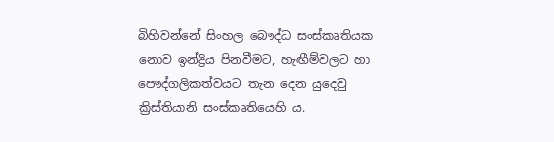බිහිවන්නේ සිංහල බෞද්ධ සංස්කෘතියක නොව ඉන්ද්‍රිය පිනවීමට, හැඟීම්වලට හා පෞද්ගලිකත්වයට තැන දෙන යුදෙවු ක්‍රිස්තියානි සංස්කෘතියෙහි ය.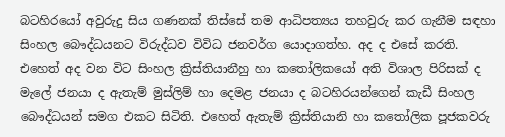බටහිරයෝ අවුරුදු සිය ගණනක් තිස්සේ තම ආධිපත්‍යය තහවුරු කර ගැනීම සඳහා සිංහල බෞද්ධයනට විරුද්ධව විවිධ ජනවර්ග යොදාගත්හ. අද ද එසේ කරති. එහෙත් අද වන විට සිංහල ක්‍රිස්තියානීහු හා කතෝලිකයෝ අති විශාල පිරිසක් ද මැලේ ජනයා ද ඇතැම් මුස්ලිම් හා දෙමළ ජනයා ද බටහිරයන්ගෙන් කැඩී සිංහල බෞද්ධයන් සමග එකට සිටිති. එහෙත් ඇතැම් ක්‍රිස්තියානි හා කතෝලික පූජකවරු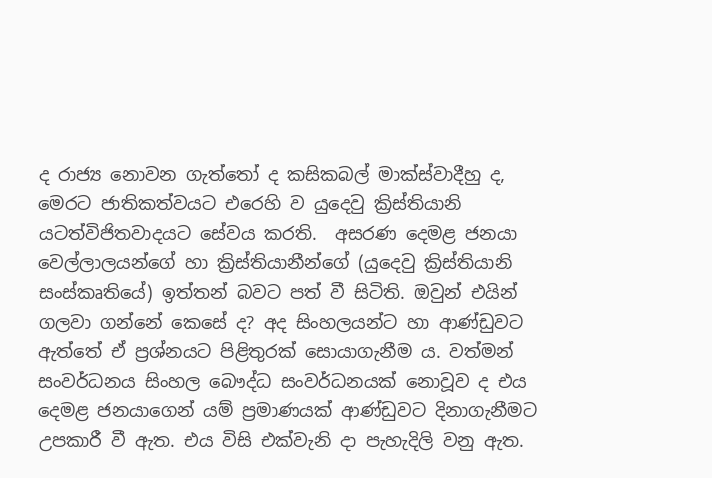ද රාජ්‍ය නොවන ගැත්තෝ ද කසිකබල් මාක්ස්වාදීහු ද, මෙරට ජාතිකත්වයට එරෙහි ව යුදෙවු ක්‍රිස්තියානි යටත්විජිතවාදයට සේවය කරති.  අසරණ දෙමළ ජනයා වෙල්ලාලයන්ගේ හා ක්‍රිස්තියානීන්ගේ (යුදෙවු ක්‍රිස්තියානි සංස්කෘතියේ) ඉත්තන් බවට පත් වී සිටිති. ඔවුන් එයින් ගලවා ගන්නේ කෙසේ ද? අද සිංහලයන්ට හා ආණ්ඩුවට ඇත්තේ ඒ ප්‍රශ්නයට පිළිතුරක් සොයාගැනීම ය. වත්මන් සංවර්ධනය සිංහල බෞද්ධ සංවර්ධනයක් නොවූව ද එය දෙමළ ජනයාගෙන් යම් ප්‍රමාණයක් ආණ්ඩුවට දිනාගැනීමට උපකාරී වී ඇත. එය විසි එක්වැනි දා පැහැදිලි වනු ඇත.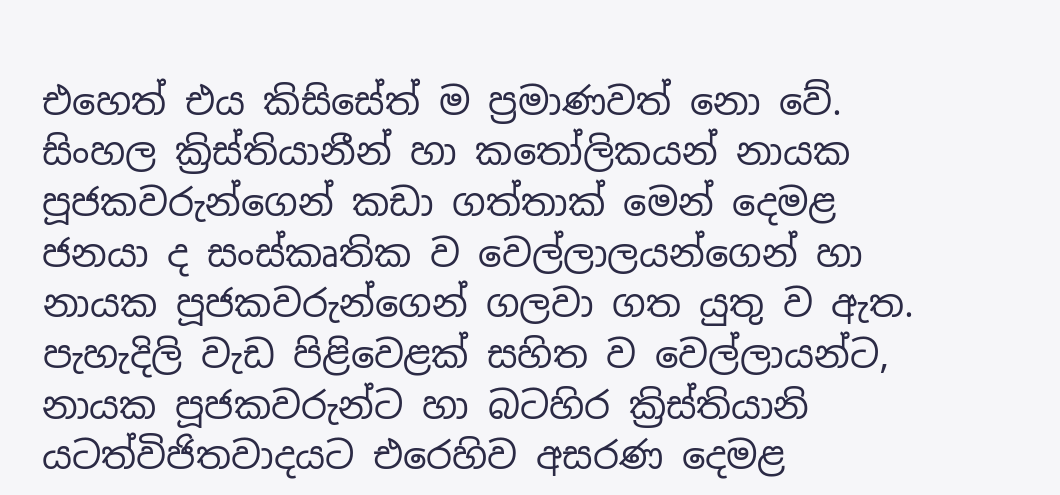එහෙත් එය කිසිසේත් ම ප්‍රමාණවත් නො වේ. සිංහල ක්‍රිස්තියානීන් හා කතෝලිකයන් නායක පූජකවරුන්ගෙන් කඩා ගත්තාක් මෙන් දෙමළ ජනයා ද සංස්කෘතික ව වෙල්ලාලයන්ගෙන් හා නායක පූජකවරුන්ගෙන් ගලවා ගත යුතු ව ඇත. පැහැදිලි වැඩ පිළිවෙළක් සහිත ව වෙල්ලායන්ට, නායක පූජකවරුන්ට හා බටහිර ක්‍රිස්තියානි යටත්විජිතවාදයට එරෙහිව අසරණ දෙමළ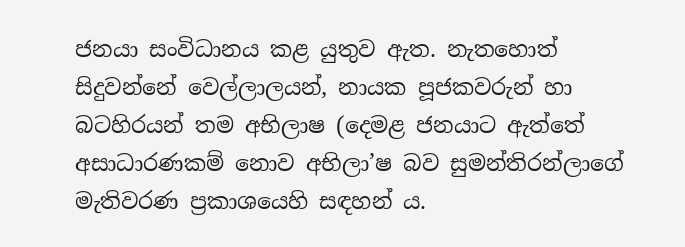ජනයා සංවිධානය කළ යුතුව ඇත. නැතහොත් සිදුවන්නේ වෙල්ලාලයන්, නායක පූජකවරුන් හා බටහිරයන් තම අභිලාෂ (දෙමළ ජනයාට ඇත්තේ අසාධාරණකම් නොව අභිලා’ෂ බව සුමන්තිරන්ලාගේ මැතිවරණ ප්‍රකාශයෙහි සඳහන් ය.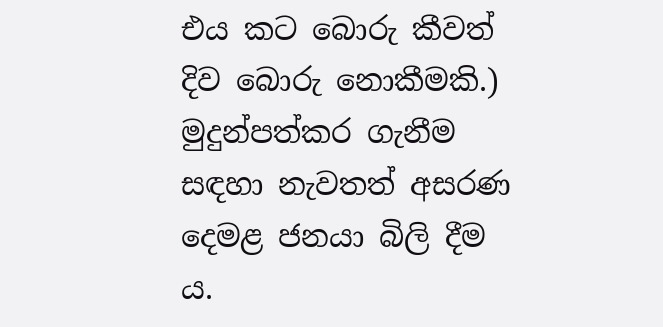එය කට බොරු කීවත් දිව බොරු නොකීමකි.)  මුදුන්පත්කර ගැනීම සඳහා නැවතත් අසරණ දෙමළ ජනයා බිලි දීම ය.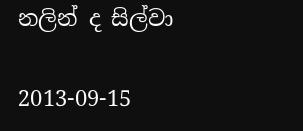නලින් ද සිල්වා

2013-09-15